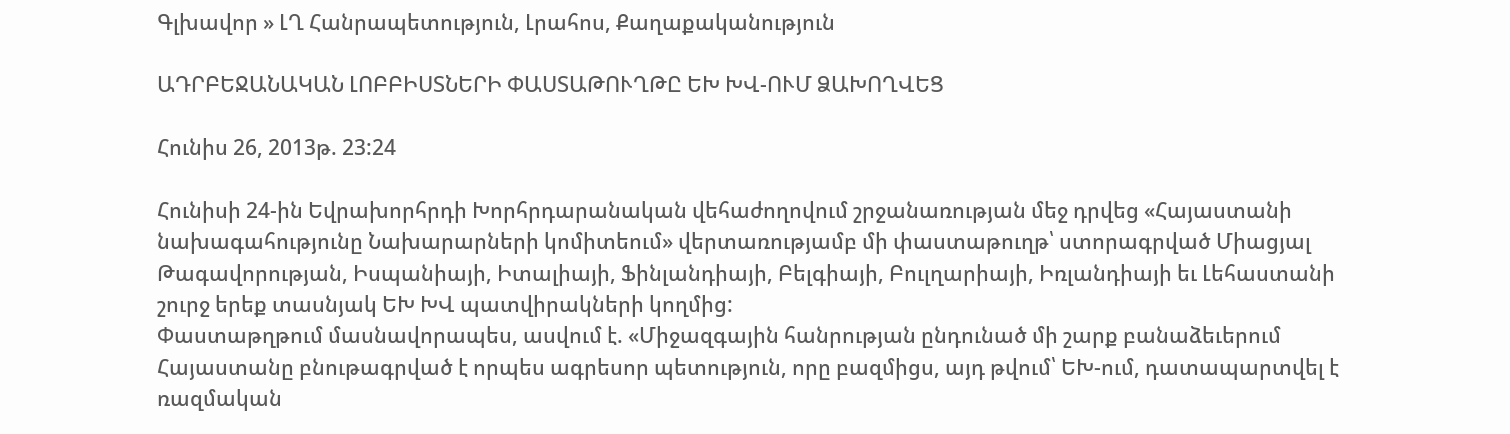Գլխավոր » ԼՂ Հանրապետություն, Լրահոս, Քաղաքականություն

ԱԴՐԲԵՋԱՆԱԿԱՆ ԼՈԲԲԻՍՏՆԵՐԻ ՓԱՍՏԱԹՈՒՂԹԸ ԵԽ ԽՎ-ՈՒՄ ՁԱԽՈՂՎԵՑ

Հունիս 26, 2013թ. 23:24

Հունիսի 24-ին Եվրախորհրդի Խորհրդարանական վեհաժողովում շրջանառության մեջ դրվեց «Հայաստանի նախագահությունը Նախարարների կոմիտեում» վերտառությամբ մի փաստաթուղթ՝ ստորագրված Միացյալ Թագավորության, Իսպանիայի, Իտալիայի, Ֆինլանդիայի, Բելգիայի, Բուլղարիայի, Իռլանդիայի եւ Լեհաստանի շուրջ երեք տասնյակ ԵԽ ԽՎ պատվիրակների կողմից:
Փաստաթղթում մասնավորապես, ասվում է. «Միջազգային հանրության ընդունած մի շարք բանաձեւերում Հայաստանը բնութագրված է որպես ագրեսոր պետություն, որը բազմիցս, այդ թվում՝ ԵԽ-ում, դատապարտվել է ռազմական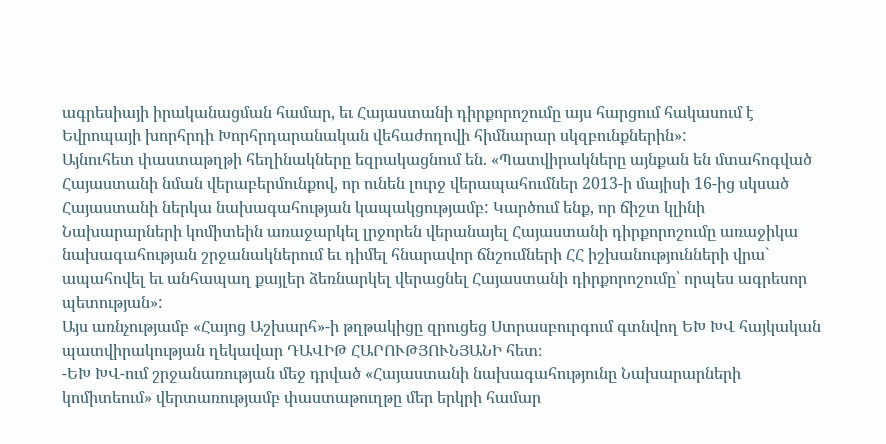ագրեսիայի իրականացման համար, եւ Հայաստանի դիրքորոշումը այս հարցում հակասում է Եվրոպայի խորհրդի Խորհրդարանական վեհաժողովի հիմնարար սկզբունքներին»:
Այնուհետ փաստաթղթի հեղինակները եզրակացնում են. «Պատվիրակները այնքան են մտահոգված Հայաստանի նման վերաբերմունքով, որ ունեն լուրջ վերապահումներ 2013-ի մայիսի 16-ից սկսած Հայաստանի ներկա նախագահության կապակցությամբ: Կարծում ենք, որ ճիշտ կլինի Նախարարների կոմիտեին առաջարկել լրջորեն վերանայել Հայաստանի դիրքորոշումը առաջիկա նախագահության շրջանակներում եւ դիմել հնարավոր ճնշումների ՀՀ իշխանությունների վրա` ապահովել եւ անհապաղ քայլեր ձեռնարկել վերացնել Հայաստանի դիրքորոշումը՝ որպես ագրեսոր պետության»:
Այս առնչությամբ «Հայոց Աշխարհ»-ի թղթակիցը զրուցեց Ստրասբուրգում գտնվող ԵԽ ԽՎ հայկական պատվիրակության ղեկավար ԴԱՎԻԹ ՀԱՐՈՒԹՅՈՒՆՅԱՆԻ հետ։
-ԵԽ ԽՎ-ում շրջանառության մեջ դրված «Հայաստանի նախագահությունը Նախարարների կոմիտեում» վերտառությամբ փաստաթուղթը մեր երկրի համար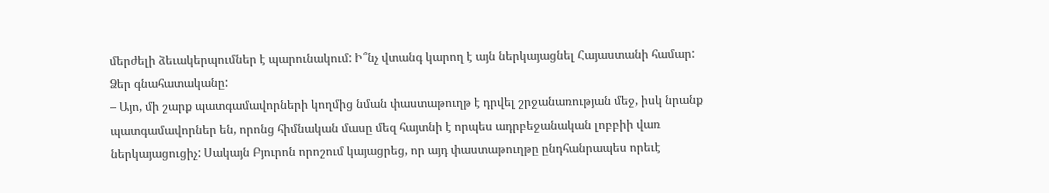մերժելի ձեւակերպումներ է պարունակում: Ի՞նչ վտանգ կարող է այն ներկայացնել Հայաստանի համար: Ձեր գնահատականը:
– Այո, մի շարք պատգամավորների կողմից նման փաստաթուղթ է դրվել շրջանառության մեջ, իսկ նրանք պատգամավորներ են, որոնց հիմնական մասը մեզ հայտնի է որպես ադրբեջանական լոբբիի վառ ներկայացուցիչ: Սակայն Բյուրոն որոշում կայացրեց, որ այդ փաստաթուղթը ընդհանրապես որեւէ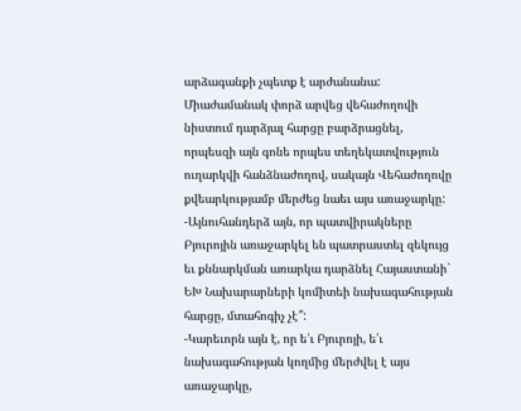արձագանքի չպետք է արժանանա:
Միաժամանակ փորձ արվեց վեհաժողովի նիստում դարձյալ հարցը բարձրացնել, որպեսզի այն գոնե որպես տեղեկատվություն ուղարկվի հանձնաժողով, սակայն Վեհաժողովը քվեարկությամբ մերժեց նաեւ այս առաջարկը:
-Այնուհանդերձ այն, որ պատվիրակները Բյուրոյին առաջարկել են պատրաստել զեկույց եւ քննարկման առարկա դարձնել Հայաստանի` ԵԽ Նախարարների կոմիտեի նախագահության հարցը, մտահոգիչ չէ՞:
-Կարեւորն այն է, որ ե՛ւ Բյուրոյի, ե՛ւ նախագահության կողմից մերժվել է այս առաջարկը,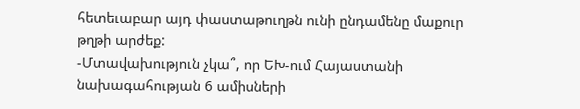հետեւաբար այդ փաստաթուղթն ունի ընդամենը մաքուր թղթի արժեք:
-Մտավախություն չկա՞, որ ԵԽ-ում Հայաստանի նախագահության 6 ամիսների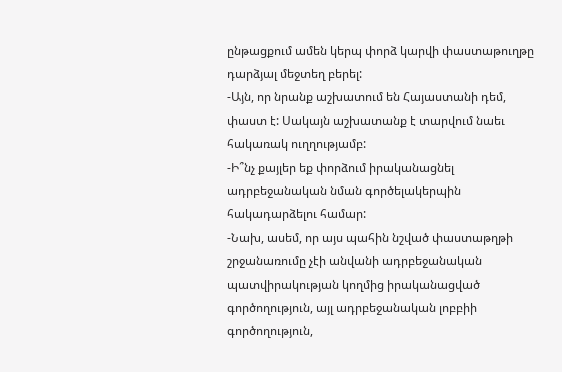ընթացքում ամեն կերպ փորձ կարվի փաստաթուղթը դարձյալ մեջտեղ բերել:
-Այն, որ նրանք աշխատում են Հայաստանի դեմ, փաստ է: Սակայն աշխատանք է տարվում նաեւ հակառակ ուղղությամբ:
-Ի՞նչ քայլեր եք փորձում իրականացնել ադրբեջանական նման գործելակերպին հակադարձելու համար:
-Նախ, ասեմ, որ այս պահին նշված փաստաթղթի շրջանառումը չէի անվանի ադրբեջանական պատվիրակության կողմից իրականացված գործողություն, այլ ադրբեջանական լոբբիի գործողություն,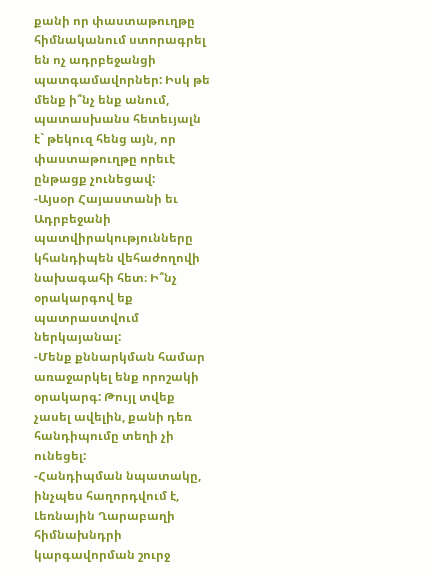քանի որ փաստաթուղթը հիմնականում ստորագրել են ոչ ադրբեջանցի պատգամավորներ: Իսկ թե մենք ի՞նչ ենք անում, պատասխանս հետեւյալն է` թեկուզ հենց այն, որ փաստաթուղթը որեւէ ընթացք չունեցավ:
-Այսօր Հայաստանի եւ Ադրբեջանի պատվիրակությունները կհանդիպեն վեհաժողովի նախագահի հետ։ Ի՞նչ օրակարգով եք պատրաստվում ներկայանալ:
-Մենք քննարկման համար առաջարկել ենք որոշակի օրակարգ: Թույլ տվեք չասել ավելին, քանի դեռ հանդիպումը տեղի չի ունեցել:
-Հանդիպման նպատակը, ինչպես հաղորդվում է, Լեռնային Ղարաբաղի հիմնախնդրի կարգավորման շուրջ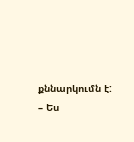քննարկումն է:
– Ես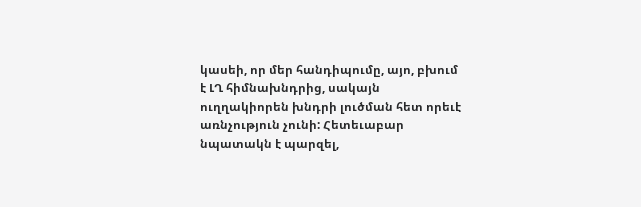կասեի, որ մեր հանդիպումը, այո, բխում է ԼՂ հիմնախնդրից, սակայն ուղղակիորեն խնդրի լուծման հետ որեւէ առնչություն չունի: Հետեւաբար նպատակն է պարզել,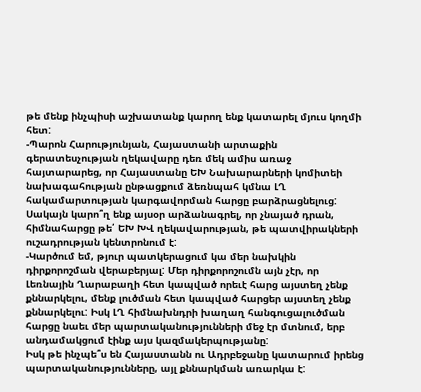թե մենք ինչպիսի աշխատանք կարող ենք կատարել մյուս կողմի հետ:
-Պարոն Հարությունյան, Հայաստանի արտաքին գերատեսչության ղեկավարը դեռ մեկ ամիս առաջ հայտարարեց, որ Հայաստանը ԵԽ Նախարարների կոմիտեի նախագահության ընթացքում ձեռնպահ կմնա ԼՂ հակամարտության կարգավորման հարցը բարձրացնելուց: Սակայն կարո՞ղ ենք այսօր արձանագրել, որ չնայած դրան, հիմնահարցը թե՛ ԵԽ ԽՎ ղեկավարության, թե պատվիրակների ուշադրության կենտրոնում է:
-Կարծում եմ, թյուր պատկերացում կա մեր նախկին դիրքորոշման վերաբերյալ: Մեր դիրքորոշումն այն չէր, որ Լեռնային Ղարաբաղի հետ կապված որեւէ հարց այստեղ չենք քննարկելու, մենք լուծման հետ կապված հարցեր այստեղ չենք քննարկելու: Իսկ ԼՂ հիմնախնդրի խաղաղ հանգուցալուծման հարցը նաեւ մեր պարտականությունների մեջ էր մտնում, երբ անդամակցում էինք այս կազմակերպությանը:
Իսկ թե ինչպե՞ս են Հայաստանն ու Ադրբեջանը կատարում իրենց պարտականությունները, այլ քննարկման առարկա է: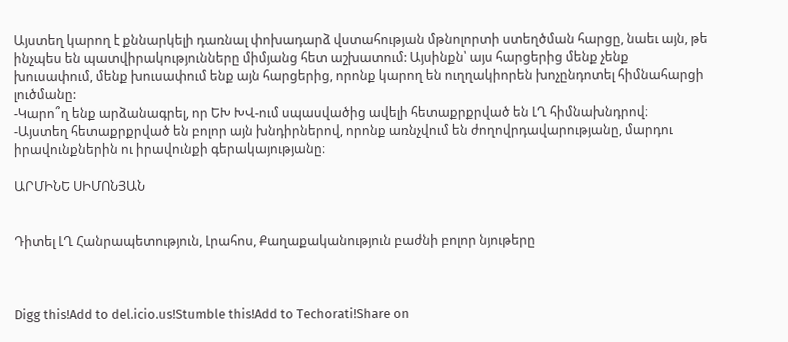Այստեղ կարող է քննարկելի դառնալ փոխադարձ վստահության մթնոլորտի ստեղծման հարցը, նաեւ այն, թե ինչպես են պատվիրակությունները միմյանց հետ աշխատում: Այսինքն՝ այս հարցերից մենք չենք խուսափում, մենք խուսափում ենք այն հարցերից, որոնք կարող են ուղղակիորեն խոչընդոտել հիմնահարցի լուծմանը:
-Կարո՞ղ ենք արձանագրել, որ ԵԽ ԽՎ-ում սպասվածից ավելի հետաքրքրված են ԼՂ հիմնախնդրով։
-Այստեղ հետաքրքրված են բոլոր այն խնդիրներով, որոնք առնչվում են ժողովրդավարությանը, մարդու իրավունքներին ու իրավունքի գերակայությանը։

ԱՐՄԻՆԵ ՍԻՄՈՆՅԱՆ


Դիտել ԼՂ Հանրապետություն, Լրահոս, Քաղաքականություն բաժնի բոլոր նյութերը



Digg this!Add to del.icio.us!Stumble this!Add to Techorati!Share on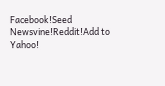Facebook!Seed Newsvine!Reddit!Add to Yahoo!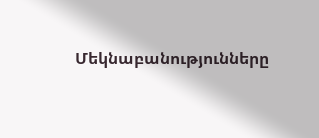Մեկնաբանությունները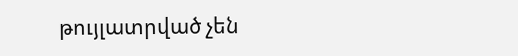թույլատրված չեն